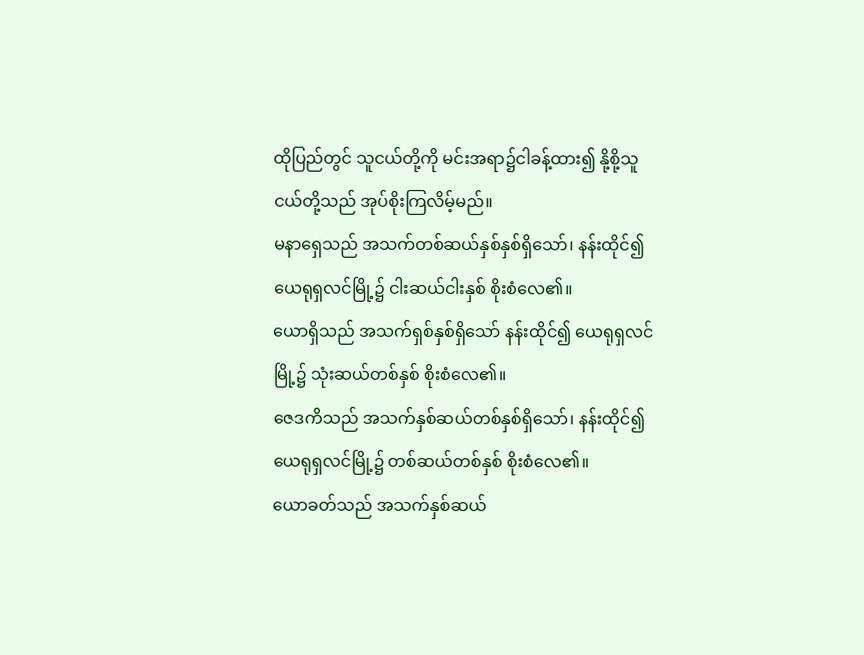ထိုပြည်တွင် သူငယ်တို့ကို မင်းအရာ၌ငါခန့်ထား၍ နို့စို့သူငယ်တို့သည် အုပ်စိုးကြလိမ့်မည်။
မနာရှေသည် အသက်တစ်ဆယ်နှစ်နှစ်ရှိသော်၊ နန်းထိုင်၍ ယေရုရှလင်မြို့၌ ငါးဆယ်ငါးနှစ် စိုးစံလေ၏။
ယောရှိသည် အသက်ရှစ်နှစ်ရှိသော် နန်းထိုင်၍ ယေရုရှလင်မြို့၌ သုံးဆယ်တစ်နှစ် စိုးစံလေ၏။
ဇေဒကိသည် အသက်နှစ်ဆယ်တစ်နှစ်ရှိသော်၊ နန်းထိုင်၍ ယေရုရှလင်မြို့၌ တစ်ဆယ်တစ်နှစ် စိုးစံလေ၏။
ယောခတ်သည် အသက်နှစ်ဆယ်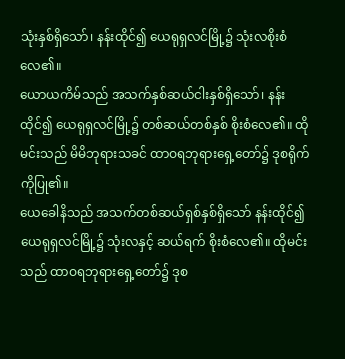သုံးနှစ်ရှိသော်၊ နန်းထိုင်၍ ယေရုရှလင်မြို့၌ သုံးလစိုးစံလေ၏။
ယောယကိမ်သည် အသက်နှစ်ဆယ်ငါးနှစ်ရှိသော်၊ နန်းထိုင်၍ ယေရုရှလင်မြို့၌ တစ်ဆယ်တစ်နှစ် စိုးစံလေ၏။ ထိုမင်းသည် မိမိဘုရားသခင် ထာဝရဘုရားရှေ့တော်၌ ဒုစရိုက်ကိုပြု၏။
ယေခေါနိသည် အသက်တစ်ဆယ်ရှစ်နှစ်ရှိသော် နန်းထိုင်၍ ယေရုရှလင်မြို့၌ သုံးလနှင့် ဆယ်ရက် စိုးစံလေ၏။ ထိုမင်းသည် ထာဝရဘုရားရှေ့တော်၌ ဒုစ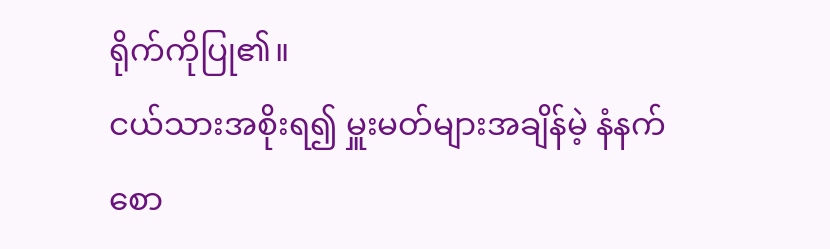ရိုက်ကိုပြု၏။
ငယ်သားအစိုးရ၍ မှူးမတ်များအချိန်မဲ့ နံနက်စော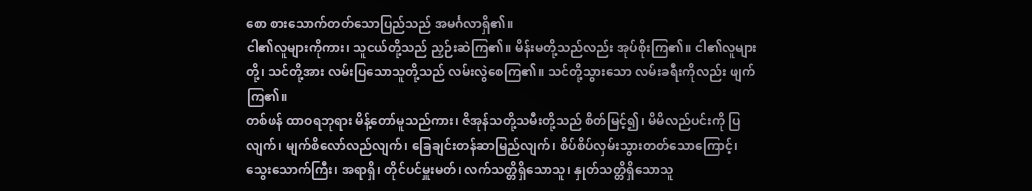စော စားသောက်တတ်သောပြည်သည် အမင်္ဂလာရှိ၏။
ငါ၏လူများကိုကား၊ သူငယ်တို့သည် ညှဉ်းဆဲကြ၏။ မိန်းမတို့သည်လည်း အုပ်စိုးကြ၏။ ငါ၏လူများတို့၊ သင်တို့အား လမ်းပြသောသူတို့သည် လမ်းလွဲစေကြ၏။ သင်တို့သွားသော လမ်းခရီးကိုလည်း ဖျက်ကြ၏။
တစ်ဖန် ထာဝရဘုရား မိန့်တော်မူသည်ကား၊ ဇိအုန်သတို့သမီးတို့သည် စိတ်မြင့်၍၊ မိမိလည်ပင်းကို ပြလျက်၊ မျက်စိလော်လည်လျက်၊ ခြေချင်းတန်ဆာမြည်လျက်၊ စိပ်စိပ်လှမ်းသွားတတ်သောကြောင့်၊
သွေးသောက်ကြီး၊ အရာရှိ၊ တိုင်ပင်မှူးမတ်၊ လက်သတ္တိရှိသောသူ၊ နှုတ်သတ္တိရှိသောသူ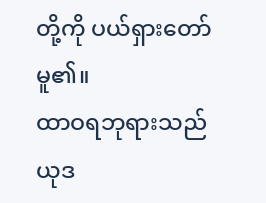တို့ကို ပယ်ရှားတော်မူ၏။
ထာဝရဘုရားသည် ယုဒ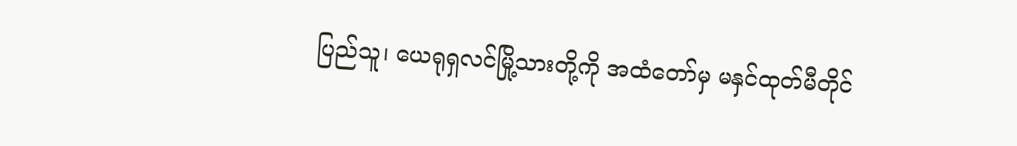ပြည်သူ၊ ယေရုရှလင်မြို့သားတို့ကို အထံတော်မှ မနှင်ထုတ်မီတိုင်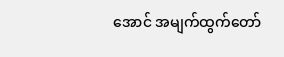အောင် အမျက်ထွက်တော်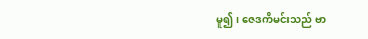မူ၍၊ ဇေဒကိမင်းသည် ဗာ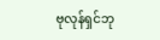ဗုလုန်ရှင်ဘု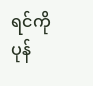ရင်ကို ပုန်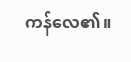ကန်လေ၏။